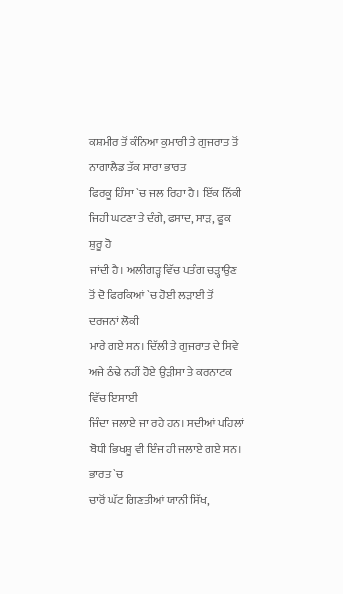ਕਸ਼ਮੀਰ ਤੋਂ ਕੰਨਿਆ ਕੁਮਾਰੀ ਤੇ ਗੁਜਰਾਤ ਤੋਂ ਨਾਗਾਲੈਡ ਤੱਕ ਸਾਰਾ ਭਾਰਤ
ਫਿਰਕੂ ਹਿੰਸਾ `ਚ ਜਲ ਰਿਹਾ ਹੈ। ਇੱਕ ਨਿੱਕੀ ਜਿਹੀ ਘਟਣਾ ਤੇ ਦੰਗੇ, ਫਸਾਦ, ਸਾੜ, ਫੂਕ ਸ਼ੁਰੂ ਹੋ
ਜਾਂਦੀ ਹੈ। ਅਲੀਗੜ੍ਹ ਵਿੱਚ ਪਤੰਗ ਚੜ੍ਹਾਉਣ ਤੋਂ ਦੋ ਫਿਰਕਿਆਂ `ਚ ਹੋਈ ਲੜਾਈ ਤੋਂ ਦਰਜਨਾਂ ਲੋਕੀ
ਮਾਰੇ ਗਏ ਸਨ। ਦਿੱਲੀ ਤੇ ਗੁਜਰਾਤ ਦੇ ਸਿਵੇ ਅਜੇ ਠੰਢੇ ਨਹੀਂ ਹੋਏ ਉੜੀਸਾ ਤੇ ਕਰਨਾਟਕ ਵਿੱਚ ਇਸਾਈ
ਜਿੰਦਾ ਜਲਾਏ ਜਾ ਰਹੇ ਹਨ। ਸਦੀਆਂ ਪਹਿਲਾਂ ਬੋਧੀ ਭਿਖਸ਼ੂ ਵੀ ਇੰਜ ਹੀ ਜਲਾਏ ਗਏ ਸਨ। ਭਾਰਤ `ਚ
ਚਾਰੋਂ ਘੱਟ ਗਿਣਤੀਆਂ ਯਾਨੀ ਸਿੱਖ,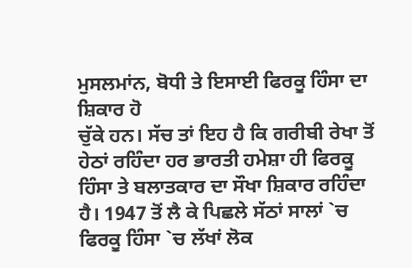ਮੁਸਲਮਾਂਨ, ਬੋਧੀ ਤੇ ਇਸਾਈ ਫਿਰਕੂ ਹਿੰਸਾ ਦਾ ਸ਼ਿਕਾਰ ਹੋ
ਚੁੱਕੇ ਹਨ। ਸੱਚ ਤਾਂ ਇਹ ਹੈ ਕਿ ਗਰੀਬੀ ਰੇਖਾ ਤੋਂ ਹੇਠਾਂ ਰਹਿੰਦਾ ਹਰ ਭਾਰਤੀ ਹਮੇਸ਼ਾ ਹੀ ਫਿਰਕੂ
ਹਿੰਸਾ ਤੇ ਬਲਾਤਕਾਰ ਦਾ ਸੌਖਾ ਸ਼ਿਕਾਰ ਰਹਿੰਦਾ ਹੈ। 1947 ਤੋਂ ਲੈ ਕੇ ਪਿਛਲੇ ਸੱਠਾਂ ਸਾਲਾਂ `ਚ
ਫਿਰਕੂ ਹਿੰਸਾ `ਚ ਲੱਖਾਂ ਲੋਕ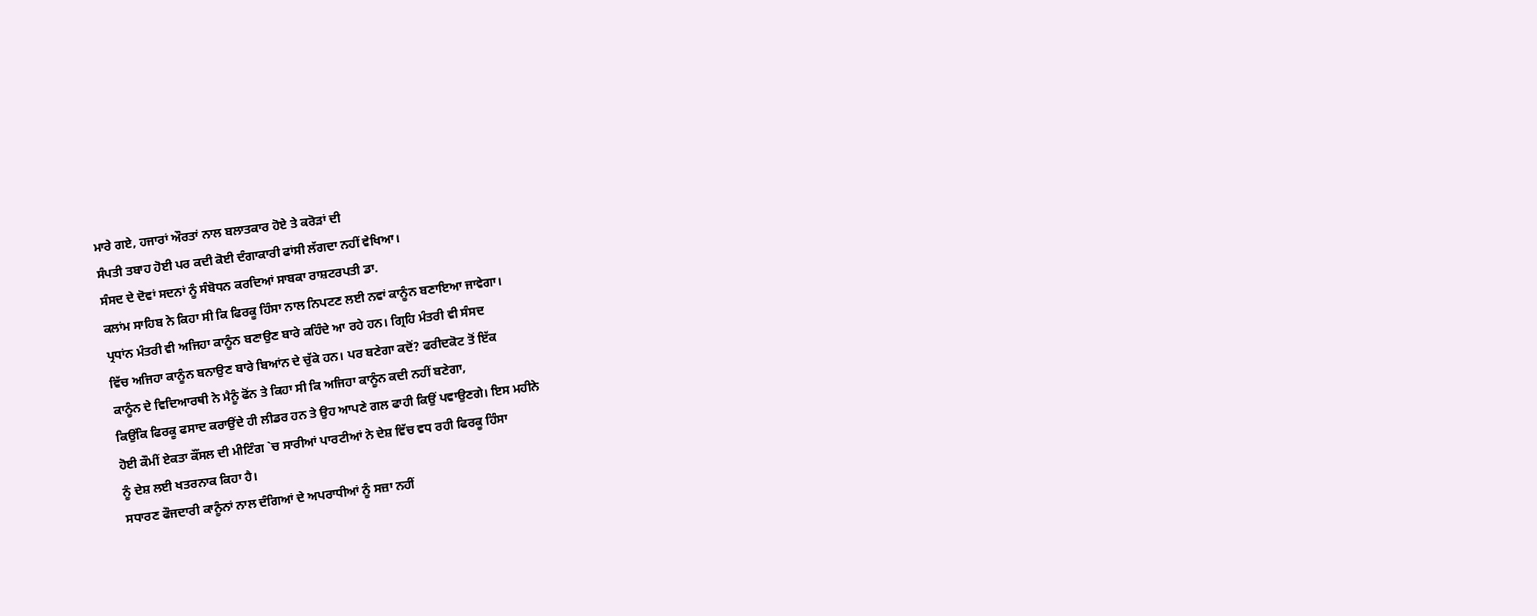ਮਾਰੇ ਗਏ, ਹਜਾਰਾਂ ਔਰਤਾਂ ਨਾਲ ਬਲਾਤਕਾਰ ਹੋਏ ਤੇ ਕਰੋੜਾਂ ਦੀ
ਸੰਪਤੀ ਤਬਾਹ ਹੋਈ ਪਰ ਕਦੀ ਕੋਈ ਦੰਗਾਕਾਰੀ ਫਾਂਸੀ ਲੱਗਦਾ ਨਹੀਂ ਵੇਖਿਆ।
ਸੰਸਦ ਦੇ ਦੋਵਾਂ ਸਦਨਾਂ ਨੂੰ ਸੰਬੋਧਨ ਕਰਦਿਆਂ ਸਾਬਕਾ ਰਾਸ਼ਟਰਪਤੀ ਡਾ.
ਕਲਾਂਮ ਸਾਹਿਬ ਨੇ ਕਿਹਾ ਸੀ ਕਿ ਫਿਰਕੂ ਹਿੰਸਾ ਨਾਲ ਨਿਪਟਣ ਲਈ ਨਵਾਂ ਕਾਨੂੰਨ ਬਣਾਇਆ ਜਾਵੇਗਾ।
ਪ੍ਰਧਾਂਨ ਮੰਤਰੀ ਵੀ ਅਜਿਹਾ ਕਾਨੂੰਨ ਬਣਾਉਣ ਬਾਰੇ ਕਹਿੰਦੇ ਆ ਰਹੇ ਹਨ। ਗ੍ਰਿਹਿ ਮੰਤਰੀ ਵੀ ਸੰਸਦ
ਵਿੱਚ ਅਜਿਹਾ ਕਾਨੂੰਨ ਬਨਾਉਣ ਬਾਰੇ ਬਿਆਂਨ ਦੇ ਚੁੱਕੇ ਹਨ। ਪਰ ਬਣੇਗਾ ਕਦੋਂ? ਫਰੀਦਕੋਟ ਤੋਂ ਇੱਕ
ਕਾਨੂੰਨ ਦੇ ਵਿਦਿਆਰਥੀ ਨੇ ਮੈਨੂੰ ਫੋਂਨ ਤੇ ਕਿਹਾ ਸੀ ਕਿ ਅਜਿਹਾ ਕਾਨੂੰਨ ਕਦੀ ਨਹੀਂ ਬਣੇਗਾ,
ਕਿਉਂਕਿ ਫਿਰਕੂ ਫਸਾਦ ਕਰਾਉਂਦੇ ਹੀ ਲੀਡਰ ਹਨ ਤੇ ਉਹ ਆਪਣੇ ਗਲ ਫਾਹੀ ਕਿਉਂ ਪਵਾਉਣਗੇ। ਇਸ ਮਹੀਨੇ
ਹੋਈ ਕੌਮੀਂ ਏਕਤਾ ਕੌਂਸਲ ਦੀ ਮੀਟਿੰਗ `ਚ ਸਾਰੀਆਂ ਪਾਰਟੀਆਂ ਨੇ ਦੇਸ਼ ਵਿੱਚ ਵਧ ਰਹੀ ਫਿਰਕੂ ਹਿੰਸਾ
ਨੂੰ ਦੇਸ਼ ਲਈ ਖਤਰਨਾਕ ਕਿਹਾ ਹੈ।
ਸਧਾਰਣ ਫੌਜਦਾਰੀ ਕਾਨੂੰਨਾਂ ਨਾਲ ਦੰਗਿਆਂ ਦੇ ਅਪਰਾਧੀਆਂ ਨੂੰ ਸਜ਼ਾ ਨਹੀਂ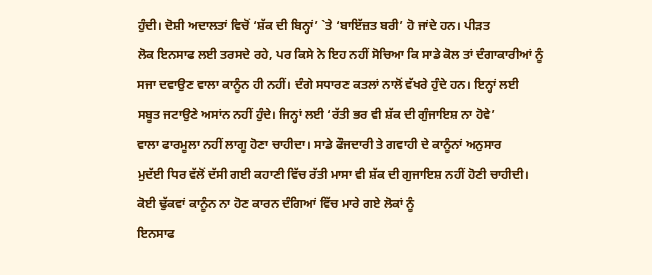ਹੁੰਦੀ। ਦੋਸ਼ੀ ਅਦਾਲਤਾਂ ਵਿਚੋਂ ‘ਸ਼ੱਕ ਦੀ ਬਿਨ੍ਹਾਂ’ `ਤੇ ‘ਬਾਇੱਜ਼ਤ ਬਰੀ’ ਹੋ ਜਾਂਦੇ ਹਨ। ਪੀੜਤ
ਲੋਕ ਇਨਸਾਫ ਲਈ ਤਰਸਦੇ ਰਹੇ, ਪਰ ਕਿਸੇ ਨੇ ਇਹ ਨਹੀਂ ਸੋਚਿਆ ਕਿ ਸਾਡੇ ਕੋਲ ਤਾਂ ਦੰਗਾਕਾਰੀਆਂ ਨੂੰ
ਸਜਾ ਦਵਾਉਣ ਵਾਲਾ ਕਾਨੂੰਨ ਹੀ ਨਹੀਂ। ਦੰਗੇ ਸਧਾਰਣ ਕਤਲਾਂ ਨਾਲੋਂ ਵੱਖਰੇ ਹੁੰਦੇ ਹਨ। ਇਨ੍ਹਾਂ ਲਈ
ਸਬੂਤ ਜਟਾਉਣੇ ਅਸਾਂਨ ਨਹੀਂ ਹੁੰਦੇ। ਜਿਨ੍ਹਾਂ ਲਈ ‘ਰੱਤੀ ਭਰ ਵੀ ਸ਼ੱਕ ਦੀ ਗੁੰਜਾਇਸ਼ ਨਾ ਹੋਵੇ’
ਵਾਲਾ ਫਾਰਮੂਲਾ ਨਹੀਂ ਲਾਗੂ ਹੋਣਾ ਚਾਹੀਦਾ। ਸਾਡੇ ਫੌਜਦਾਰੀ ਤੇ ਗਵਾਹੀ ਦੇ ਕਾਨੂੰਨਾਂ ਅਨੁਸਾਰ
ਮੁਦੱਈ ਧਿਰ ਵੱਲੋਂ ਦੱਸੀ ਗਈ ਕਹਾਣੀ ਵਿੱਚ ਰੱਤੀ ਮਾਸਾ ਵੀ ਸ਼ੱਕ ਦੀ ਗੁਜਾਇਸ਼ ਨਹੀਂ ਹੋਣੀ ਚਾਹੀਦੀ।
ਕੋਈ ਢੁੱਕਵਾਂ ਕਾਨੂੰਨ ਨਾ ਹੋਣ ਕਾਰਨ ਦੰਗਿਆਂ ਵਿੱਚ ਮਾਰੇ ਗਏ ਲੋਕਾਂ ਨੂੰ
ਇਨਸਾਫ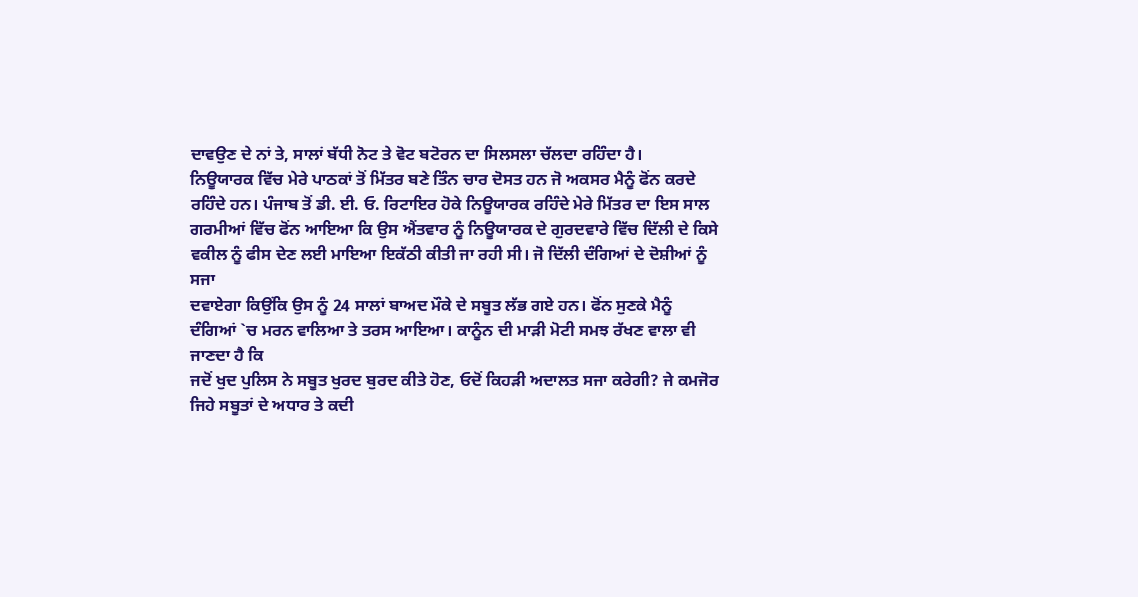ਦਾਵਉਣ ਦੇ ਨਾਂ ਤੇ, ਸਾਲਾਂ ਬੱਧੀ ਨੋਟ ਤੇ ਵੋਟ ਬਟੋਰਨ ਦਾ ਸਿਲਸਲਾ ਚੱਲਦਾ ਰਹਿੰਦਾ ਹੈ।
ਨਿਊਯਾਰਕ ਵਿੱਚ ਮੇਰੇ ਪਾਠਕਾਂ ਤੋਂ ਮਿੱਤਰ ਬਣੇ ਤਿੰਨ ਚਾਰ ਦੋਸਤ ਹਨ ਜੋ ਅਕਸਰ ਮੈਨੂੰ ਫੋਂਨ ਕਰਦੇ
ਰਹਿੰਦੇ ਹਨ। ਪੰਜਾਬ ਤੋਂ ਡੀ. ਈ. ਓ. ਰਿਟਾਇਰ ਹੋਕੇ ਨਿਊਯਾਰਕ ਰਹਿੰਦੇ ਮੇਰੇ ਮਿੱਤਰ ਦਾ ਇਸ ਸਾਲ
ਗਰਮੀਆਂ ਵਿੱਚ ਫੋਂਨ ਆਇਆ ਕਿ ਉਸ ਐਂਤਵਾਰ ਨੂੰ ਨਿਊਯਾਰਕ ਦੇ ਗੁਰਦਵਾਰੇ ਵਿੱਚ ਦਿੱਲੀ ਦੇ ਕਿਸੇ
ਵਕੀਲ ਨੂੰ ਫੀਸ ਦੇਣ ਲਈ ਮਾਇਆ ਇਕੱਠੀ ਕੀਤੀ ਜਾ ਰਹੀ ਸੀ। ਜੋ ਦਿੱਲੀ ਦੰਗਿਆਂ ਦੇ ਦੋਸ਼ੀਆਂ ਨੂੰ ਸਜਾ
ਦਵਾਏਗਾ ਕਿਉਂਕਿ ਉਸ ਨੂੰ 24 ਸਾਲਾਂ ਬਾਅਦ ਮੌਕੇ ਦੇ ਸਬੂਤ ਲੱਭ ਗਏ ਹਨ। ਫੋਂਨ ਸੁਣਕੇ ਮੈਨੂੰ
ਦੰਗਿਆਂ `ਚ ਮਰਨ ਵਾਲਿਆ ਤੇ ਤਰਸ ਆਇਆ। ਕਾਨੂੰਨ ਦੀ ਮਾੜੀ ਮੋਟੀ ਸਮਝ ਰੱਖਣ ਵਾਲਾ ਵੀ ਜਾਣਦਾ ਹੈ ਕਿ
ਜਦੋਂ ਖੁਦ ਪੁਲਿਸ ਨੇ ਸਬੂਤ ਖੁਰਦ ਬੁਰਦ ਕੀਤੇ ਹੋਣ, ਓਦੋਂ ਕਿਹੜੀ ਅਦਾਲਤ ਸਜਾ ਕਰੇਗੀ? ਜੇ ਕਮਜੋਰ
ਜਿਹੇ ਸਬੂਤਾਂ ਦੇ ਅਧਾਰ ਤੇ ਕਦੀ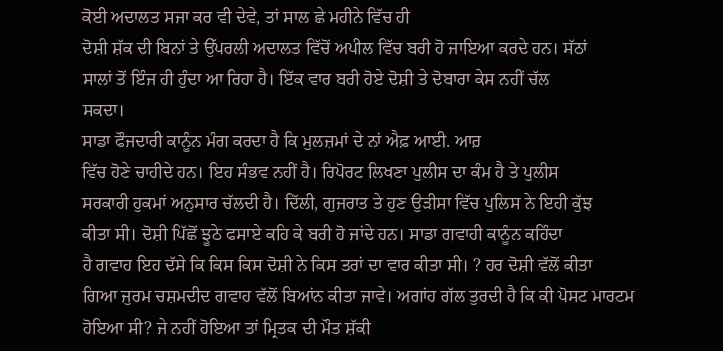ਕੋਈ ਅਦਾਲਤ ਸਜਾ ਕਰ ਵੀ ਦੇਵੇ, ਤਾਂ ਸਾਲ ਛੇ ਮਹੀਨੇ ਵਿੱਚ ਹੀ
ਦੋਸ਼ੀ ਸ਼ੱਕ ਦੀ ਬਿਨਾਂ ਤੇ ਉੱਪਰਲੀ ਅਦਾਲਤ ਵਿੱਚੋਂ ਅਪੀਲ ਵਿੱਚ ਬਰੀ ਹੋ ਜਾਇਆ ਕਰਦੇ ਹਨ। ਸੱਠਾਂ
ਸਾਲਾਂ ਤੋਂ ਇੰਜ ਹੀ ਹੁੰਦਾ ਆ ਰਿਹਾ ਹੈ। ਇੱਕ ਵਾਰ ਬਰੀ ਹੋਏ ਦੋਸ਼ੀ ਤੇ ਦੋਬਾਰਾ ਕੇਸ ਨਹੀਂ ਚੱਲ
ਸਕਦਾ।
ਸਾਡਾ ਫੌਜਦਾਰੀ ਕਾਨੂੰਨ ਮੰਗ ਕਰਦਾ ਹੈ ਕਿ ਮੁਲਜ਼ਮਾਂ ਦੇ ਨਾਂ ਐਫ਼ ਆਈ. ਆਰ਼
ਵਿੱਚ ਹੋਣੇ ਚਾਹੀਦੇ ਹਨ। ਇਹ ਸੰਭਵ ਨਹੀਂ ਹੈ। ਰਿਪੋਰਟ ਲਿਖਣਾ ਪੁਲੀਸ ਦਾ ਕੰਮ ਹੈ ਤੇ ਪੁਲੀਸ
ਸਰਕਾਰੀ ਹੁਕਮਾਂ ਅਨੁਸਾਰ ਚੱਲਦੀ ਹੈ। ਦਿੱਲੀ, ਗੁਜਰਾਤ ਤੇ ਹੁਣ ਉੜੀਸਾ ਵਿੱਚ ਪੁਲਿਸ ਨੇ ਇਹੀ ਕੁੱਝ
ਕੀਤਾ ਸੀ। ਦੋਸ਼ੀ ਪਿੱਛੋਂ ਝੂਠੇ ਫਸਾਏ ਕਹਿ ਕੇ ਬਰੀ ਹੋ ਜਾਂਦੇ ਹਨ। ਸਾਡਾ ਗਵਾਹੀ ਕਾਨੂੰਨ ਕਹਿੰਦਾ
ਹੈ ਗਵਾਹ ਇਹ ਦੱਸੇ ਕਿ ਕਿਸ ਕਿਸ ਦੋਸ਼ੀ ਨੇ ਕਿਸ ਤਰਾਂ ਦਾ ਵਾਰ ਕੀਤਾ ਸੀ। ? ਹਰ ਦੋਸ਼ੀ ਵੱਲੋਂ ਕੀਤਾ
ਗਿਆ ਜੁਰਮ ਚਸ਼ਮਦੀਦ ਗਵਾਹ ਵੱਲੋਂ ਬਿਆਂਨ ਕੀਤਾ ਜਾਵੇ। ਅਗਾਂਹ ਗੱਲ ਤੁਰਦੀ ਹੈ ਕਿ ਕੀ ਪੋਸਟ ਮਾਰਟਮ
ਹੋਇਆ ਸੀ? ਜੇ ਨਹੀਂ ਹੋਇਆ ਤਾਂ ਮ੍ਰਿਤਕ ਦੀ ਮੌਤ ਸ਼ੱਕੀ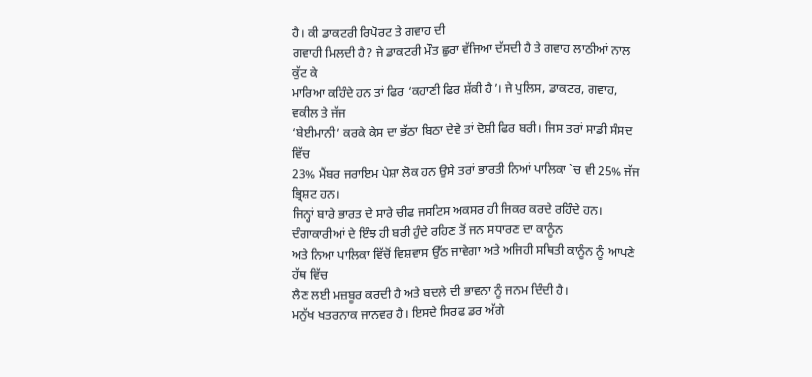ਹੈ। ਕੀ ਡਾਕਟਰੀ ਰਿਪੋਰਟ ਤੇ ਗਵਾਹ ਦੀ
ਗਵਾਹੀ ਮਿਲਦੀ ਹੈ? ਜੇ ਡਾਕਟਰੀ ਮੌਤ ਛੁਰਾ ਵੱਜਿਆ ਦੱਸਦੀ ਹੈ ਤੇ ਗਵਾਹ ਲਾਠੀਆਂ ਨਾਲ ਕੁੱਟ ਕੇ
ਮਾਰਿਆ ਕਹਿੰਦੇ ਹਨ ਤਾਂ ਫਿਰ ‘ਕਹਾਣੀ ਫਿਰ ਸ਼ੱਕੀ ਹੈ’। ਜੇ ਪੁਲਿਸ, ਡਾਕਟਰ, ਗਵਾਹ, ਵਕੀਲ ਤੇ ਜੱਜ
‘ਬੇਈਮਾਨੀ’ ਕਰਕੇ ਕੇਸ ਦਾ ਭੱਠਾ ਬਿਠਾ ਦੇਵੇ ਤਾਂ ਦੋਸ਼ੀ ਫਿਰ ਬਰੀ। ਜਿਸ ਤਰਾਂ ਸਾਡੀ ਸੰਸਦ ਵਿੱਚ
23% ਮੈਂਬਰ ਜਰਾਇਮ ਪੇਸ਼ਾ ਲੋਕ ਹਨ ਉਸੇ ਤਰਾਂ ਭਾਰਤੀ ਨਿਆਂ ਪਾਲਿਕਾ `ਚ ਵੀ 25% ਜੱਜ ਭ੍ਰਿਸ਼ਟ ਹਨ।
ਜਿਨ੍ਹਾਂ ਬਾਰੇ ਭਾਰਤ ਦੇ ਸਾਰੇ ਚੀਫ ਜਸਟਿਸ ਅਕਸਰ ਹੀ ਜਿਕਰ ਕਰਦੇ ਰਹਿੰਦੇ ਹਨ।
ਦੰਗਾਕਾਰੀਆਂ ਦੇ ਇੰਝ ਹੀ ਬਰੀ ਹੁੰਦੇ ਰਹਿਣ ਤੋਂ ਜਨ ਸਧਾਰਣ ਦਾ ਕਾਨੂੰਨ
ਅਤੇ ਨਿਆ ਪਾਲਿਕਾ ਵਿੱਚੋਂ ਵਿਸ਼ਵਾਸ ਉੱਠ ਜਾਵੇਗਾ ਅਤੇ ਅਜਿਹੀ ਸਥਿਤੀ ਕਾਨੂੰਨ ਨੂੰ ਆਪਣੇ ਹੱਥ ਵਿੱਚ
ਲੈਣ ਲਈ ਮਜ਼ਬੂਰ ਕਰਦੀ ਹੈ ਅਤੇ ਬਦਲੇ ਦੀ ਭਾਵਨਾ ਨੂੰ ਜਨਮ ਦਿੰਦੀ ਹੈ।
ਮਨੁੱਖ ਖਤਰਨਾਕ ਜਾਨਵਰ ਹੈ। ਇਸਦੇ ਸਿਰਫ ਡਰ ਅੱਗੇ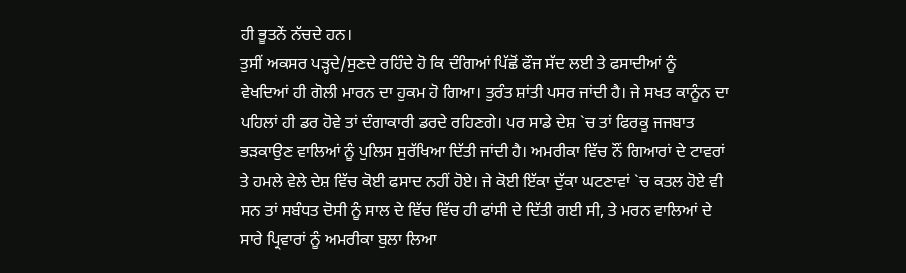ਹੀ ਭੂਤਨੇਂ ਨੱਚਦੇ ਹਨ।
ਤੁਸੀਂ ਅਕਸਰ ਪੜ੍ਹਦੇ/ਸੁਣਦੇ ਰਹਿੰਦੇ ਹੋ ਕਿ ਦੰਗਿਆਂ ਪਿੱਛੋਂ ਫੌਜ ਸੱਦ ਲਈ ਤੇ ਫਸਾਦੀਆਂ ਨੂੰ
ਵੇਖਦਿਆਂ ਹੀ ਗੋਲੀ ਮਾਰਨ ਦਾ ਹੁਕਮ ਹੋ ਗਿਆ। ਤੁਰੰਤ ਸ਼ਾਂਤੀ ਪਸਰ ਜਾਂਦੀ ਹੈ। ਜੇ ਸਖਤ ਕਾਨੂੰਨ ਦਾ
ਪਹਿਲਾਂ ਹੀ ਡਰ ਹੋਵੇ ਤਾਂ ਦੰਗਾਕਾਰੀ ਡਰਦੇ ਰਹਿਣਗੇ। ਪਰ ਸਾਡੇ ਦੇਸ਼ `ਚ ਤਾਂ ਫਿਰਕੂ ਜਜਬਾਤ
ਭੜਕਾਉਣ ਵਾਲਿਆਂ ਨੂੰ ਪੁਲਿਸ ਸੁਰੱਖਿਆ ਦਿੱਤੀ ਜਾਂਦੀ ਹੈ। ਅਮਰੀਕਾ ਵਿੱਚ ਨੌਂ ਗਿਆਰਾਂ ਦੇ ਟਾਵਰਾਂ
ਤੇ ਹਮਲੇ ਵੇਲੇ ਦੇਸ਼ ਵਿੱਚ ਕੋਈ ਫਸਾਦ ਨਹੀਂ ਹੋਏ। ਜੇ ਕੋਈ ਇੱਕਾ ਦੁੱਕਾ ਘਟਣਾਵਾਂ `ਚ ਕਤਲ ਹੋਏ ਵੀ
ਸਨ ਤਾਂ ਸਬੰਧਤ ਦੋਸੀ ਨੂੰ ਸਾਲ ਦੇ ਵਿੱਚ ਵਿੱਚ ਹੀ ਫਾਂਸੀ ਦੇ ਦਿੱਤੀ ਗਈ ਸੀ, ਤੇ ਮਰਨ ਵਾਲਿਆਂ ਦੇ
ਸਾਰੇ ਪ੍ਰਿਵਾਰਾਂ ਨੂੰ ਅਮਰੀਕਾ ਬੁਲਾ ਲਿਆ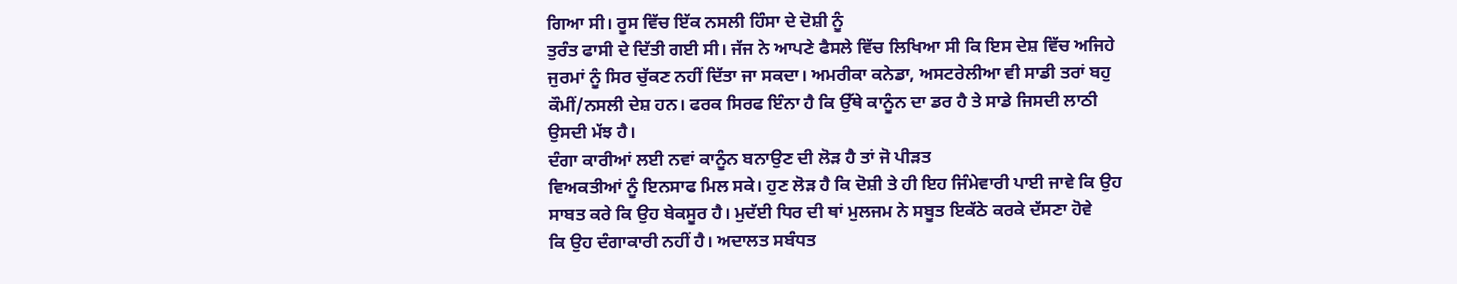ਗਿਆ ਸੀ। ਰੂਸ ਵਿੱਚ ਇੱਕ ਨਸਲੀ ਹਿੰਸਾ ਦੇ ਦੋਸ਼ੀ ਨੂੰ
ਤੁਰੰਤ ਫਾਸੀ ਦੇ ਦਿੱਤੀ ਗਈ ਸੀ। ਜੱਜ ਨੇ ਆਪਣੇ ਫੈਸਲੇ ਵਿੱਚ ਲਿਖਿਆ ਸੀ ਕਿ ਇਸ ਦੇਸ਼ ਵਿੱਚ ਅਜਿਹੇ
ਜੁਰਮਾਂ ਨੂੰ ਸਿਰ ਚੁੱਕਣ ਨਹੀਂ ਦਿੱਤਾ ਜਾ ਸਕਦਾ। ਅਮਰੀਕਾ ਕਨੇਡਾ, ਅਸਟਰੇਲੀਆ ਵੀ ਸਾਡੀ ਤਰਾਂ ਬਹੁ
ਕੌਮੀਂ/ਨਸਲੀ ਦੇਸ਼ ਹਨ। ਫਰਕ ਸਿਰਫ ਇੰਨਾ ਹੈ ਕਿ ਉੱਥੇ ਕਾਨੂੰਨ ਦਾ ਡਰ ਹੈ ਤੇ ਸਾਡੇ ਜਿਸਦੀ ਲਾਠੀ
ਉਸਦੀ ਮੱਝ ਹੈ।
ਦੰਗਾ ਕਾਰੀਆਂ ਲਈ ਨਵਾਂ ਕਾਨੂੰਨ ਬਨਾਉਣ ਦੀ ਲੋੜ ਹੈ ਤਾਂ ਜੋ ਪੀੜਤ
ਵਿਅਕਤੀਆਂ ਨੂੰ ਇਨਸਾਫ ਮਿਲ ਸਕੇ। ਹੁਣ ਲੋੜ ਹੈ ਕਿ ਦੋਸ਼ੀ ਤੇ ਹੀ ਇਹ ਜਿੰਮੇਵਾਰੀ ਪਾਈ ਜਾਵੇ ਕਿ ਉਹ
ਸਾਬਤ ਕਰੇ ਕਿ ਉਹ ਬੇਕਸੂਰ ਹੈ। ਮੁਦੱਈ ਧਿਰ ਦੀ ਥਾਂ ਮੁਲਜਮ ਨੇ ਸਬੂਤ ਇਕੱਠੇ ਕਰਕੇ ਦੱਸਣਾ ਹੋਵੇ
ਕਿ ਉਹ ਦੰਗਾਕਾਰੀ ਨਹੀਂ ਹੈ। ਅਦਾਲਤ ਸਬੰਧਤ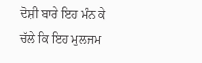ਦੋਸ਼ੀ ਬਾਰੇ ਇਹ ਮੰਨ ਕੇ ਚੱਲੇ ਕਿ ਇਹ ਮੁਲਜਮ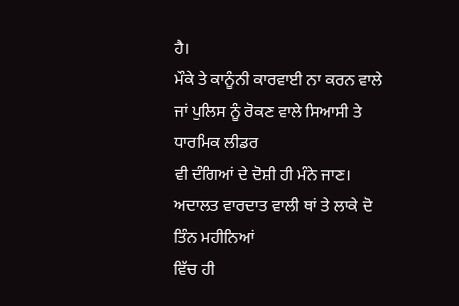ਹੈ।
ਮੌਕੇ ਤੇ ਕਾਨੂੰਨੀ ਕਾਰਵਾਈ ਨਾ ਕਰਨ ਵਾਲੇ ਜਾਂ ਪੁਲਿਸ ਨੂੰ ਰੋਕਣ ਵਾਲੇ ਸਿਆਸੀ ਤੇ ਧਾਰਮਿਕ ਲੀਡਰ
ਵੀ ਦੰਗਿਆਂ ਦੇ ਦੋਸ਼ੀ ਹੀ ਮੰਨੇ ਜਾਣ। ਅਦਾਲਤ ਵਾਰਦਾਤ ਵਾਲੀ ਥਾਂ ਤੇ ਲਾਕੇ ਦੋ ਤਿੰਨ ਮਹੀਨਿਆਂ
ਵਿੱਚ ਹੀ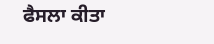ਫੈਸਲਾ ਕੀਤਾ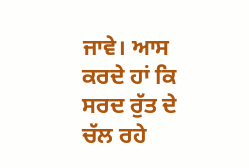ਜਾਵੇ। ਆਸ ਕਰਦੇ ਹਾਂ ਕਿ ਸਰਦ ਰੁੱਤ ਦੇ ਚੱਲ ਰਹੇ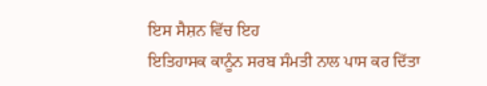ਇਸ ਸੈਸ਼ਨ ਵਿੱਚ ਇਹ
ਇਤਿਹਾਸਕ ਕਾਨੂੰਨ ਸਰਬ ਸੰਮਤੀ ਨਾਲ ਪਾਸ ਕਰ ਦਿੱਤਾ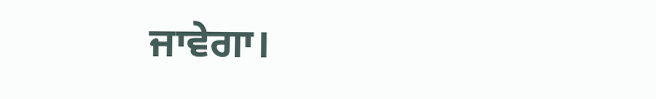ਜਾਵੇਗਾ।